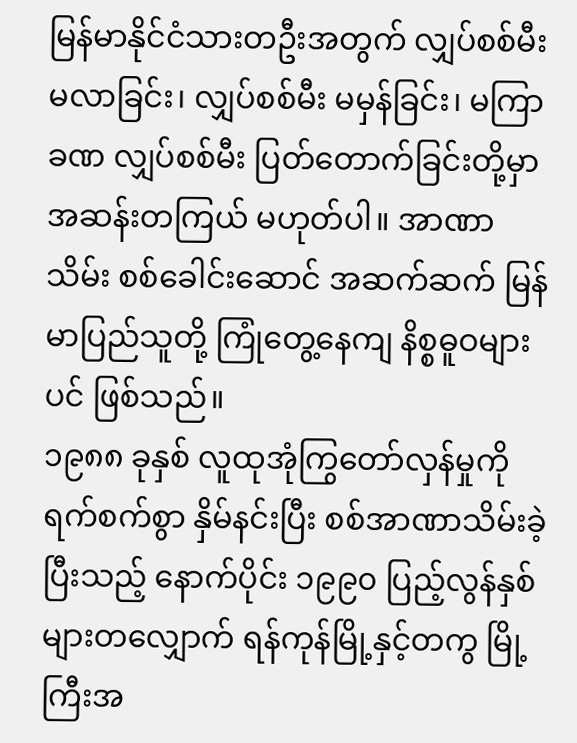မြန်မာနိုင်ငံသားတဦးအတွက် လျှပ်စစ်မီး မလာခြင်း၊ လျှပ်စစ်မီး မမှန်ခြင်း၊ မကြာခဏ လျှပ်စစ်မီး ပြတ်တောက်ခြင်းတို့မှာ အဆန်းတကြယ် မဟုတ်ပါ။ အာဏာသိမ်း စစ်ခေါင်းဆောင် အဆက်ဆက် မြန်မာပြည်သူတို့ ကြုံတွေ့နေကျ နိစ္စဓူဝများပင် ဖြစ်သည်။
၁၉၈၈ ခုနှစ် လူထုအုံကြွတော်လှန်မှုကို ရက်စက်စွာ နှိမ်နင်းပြီး စစ်အာဏာသိမ်းခဲ့ပြီးသည့် နောက်ပိုင်း ၁၉၉၀ ပြည့်လွန်နှစ်များတလျှောက် ရန်ကုန်မြို့နှင့်တကွ မြို့ကြီးအ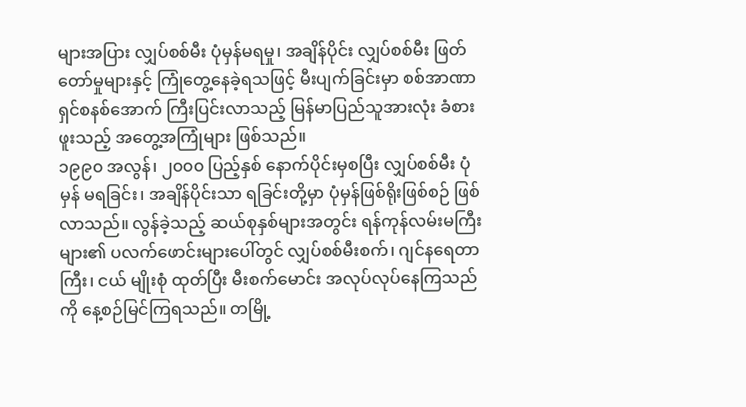များအပြား လျှပ်စစ်မီး ပုံမှန်မရမှု၊ အချိန်ပိုင်း လျှပ်စစ်မီး ဖြတ်တော်မှုများနှင့် ကြုံတွေ့နေခဲ့ရသဖြင့် မီးပျက်ခြင်းမှာ စစ်အာဏာရှင်စနစ်အောက် ကြီးပြင်းလာသည့် မြန်မာပြည်သူအားလုံး ခံစားဖူးသည့် အတွေ့အကြုံများ ဖြစ်သည်။
၁၉၉၀ အလွန်၊ ၂၀၀၀ ပြည့်နှစ် နောက်ပိုင်းမှစပြီး လျှပ်စစ်မီး ပုံမှန် မရခြင်း၊ အချိန်ပိုင်းသာ ရခြင်းတို့မှာ ပုံမှန်ဖြစ်ရိုးဖြစ်စဉ် ဖြစ်လာသည်။ လွန်ခဲ့သည့် ဆယ်စုနှစ်များအတွင်း ရန်ကုန်လမ်းမကြီးများ၏ ပလက်ဖောင်းများပေါ်တွင် လျှပ်စစ်မီးစက်၊ ဂျင်နရေတာ ကြီး၊ ငယ် မျိုးစုံ ထုတ်ပြီး မီးစက်မောင်း အလုပ်လုပ်နေကြသည်ကို နေ့စဉ်မြင်ကြရသည်။ တမြို့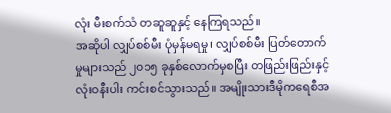လုံး မီးစက်သံ တဆူဆူနှင့် နေကြရသည်။
အဆိုပါ လျှပ်စစ်မီး ပုံမှန်မရမှု၊ လျှပ်စစ်မီး ပြတ်တောက်မှုများသည် ၂၀၁၅ ခုနှစ်လောက်မှစပြီး တဖြည်းဖြည်းနှင့် လုံးဝနီးပါး ကင်းစင်သွားသည်။ အမျိုးသားဒီမိုကရေစီအ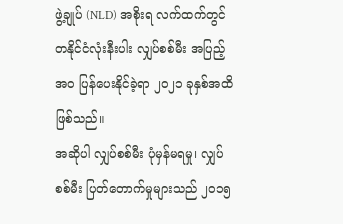ဖွဲ့ချုပ် (NLD) အစိုးရ လက်ထက်တွင် တနိုင်ငံလုံးနီးပါး လျှပ်စစ်မီး အပြည့်အဝ ပြန်ပေးနိုင်ခဲ့ရာ ၂၀၂၁ ခုနှစ်အထိ ဖြစ်သည်။
အဆိုပါ လျှပ်စစ်မီး ပုံမှန်မရမှု၊ လျှပ်စစ်မီး ပြတ်တောက်မှုများသည် ၂၀၁၅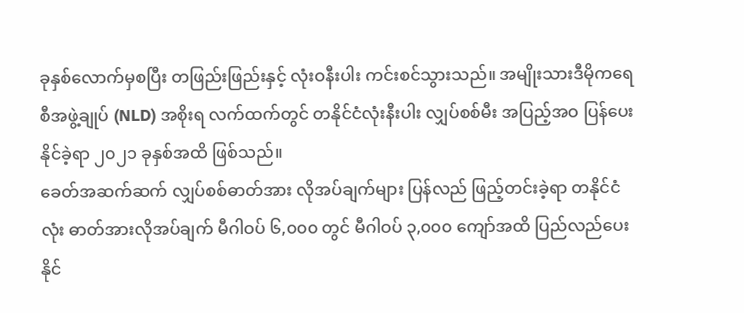ခုနှစ်လောက်မှစပြီး တဖြည်းဖြည်းနှင့် လုံးဝနီးပါး ကင်းစင်သွားသည်။ အမျိုးသားဒီမိုကရေစီအဖွဲ့ချုပ် (NLD) အစိုးရ လက်ထက်တွင် တနိုင်ငံလုံးနီးပါး လျှပ်စစ်မီး အပြည့်အဝ ပြန်ပေးနိုင်ခဲ့ရာ ၂၀၂၁ ခုနှစ်အထိ ဖြစ်သည်။
ခေတ်အဆက်ဆက် လျှပ်စစ်ဓာတ်အား လိုအပ်ချက်များ ပြန်လည် ဖြည့်တင်းခဲ့ရာ တနိုင်ငံလုံး ဓာတ်အားလိုအပ်ချက် မီဂါဝပ် ၆,၀၀၀ တွင် မီဂါဝပ် ၃,၀၀၀ ကျော်အထိ ပြည်လည်ပေးနိုင်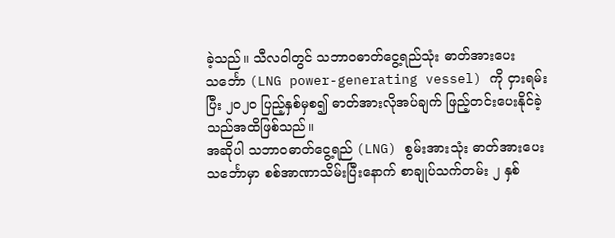ခဲ့သည်။ သီလဝါတွင် သဘာဝဓာတ်ငွေ့ရည်သုံး ဓာတ်အားပေးသင်္ဘော (LNG power-generating vessel) ကို ငှားရမ်းပြီး ၂၀၂၀ ပြည့်နှစ်မှစ၍ ဓာတ်အားလိုအပ်ချက် ဖြည့်တင်းပေးနိုင်ခဲ့သည်အထိဖြစ်သည်။
အဆိုပါ သဘာဝဓာတ်ငွေ့ရည် (LNG) စွမ်းအားသုံး ဓာတ်အားပေးသင်္ဘောမှာ စစ်အာဏာသိမ်းပြီးနောက် စာချုပ်သက်တမ်း ၂ နှစ်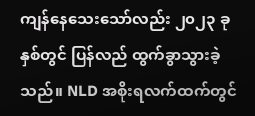ကျန်နေသေးသော်လည်း ၂၀၂၃ ခုနှစ်တွင် ပြန်လည် ထွက်ခွာသွားခဲ့သည်။ NLD အစိုးရလက်ထက်တွင်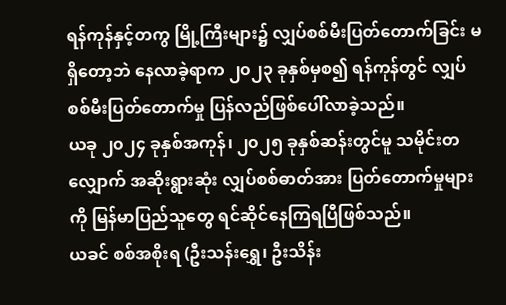ရန်ကုန်နှင့်တကွ မြို့ကြီးများ၌ လျှပ်စစ်မီးပြတ်တောက်ခြင်း မရှိတော့ဘဲ နေလာခဲ့ရာက ၂၀၂၃ ခုနှစ်မှစ၍ ရန်ကုန်တွင် လျှပ်စစ်မီးပြတ်တောက်မှု ပြန်လည်ဖြစ်ပေါ်လာခဲ့သည်။
ယခု ၂၀၂၄ ခုနှစ်အကုန်၊ ၂၀၂၅ ခုနှစ်ဆန်းတွင်မူ သမိုင်းတလျှောက် အဆိုးရွားဆုံး လျှပ်စစ်ဓာတ်အား ပြတ်တောက်မှုများကို မြန်မာပြည်သူတွေ ရင်ဆိုင်နေကြရပြီဖြစ်သည်။
ယခင် စစ်အစိုးရ (ဦးသန်းရွှေ၊ ဦးသိန်း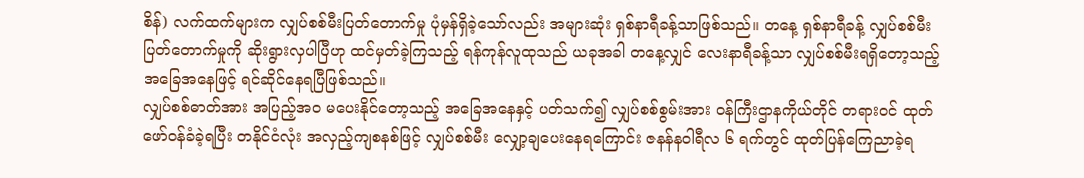စိန်) လက်ထက်များက လျှပ်စစ်မီးပြတ်တောက်မှု ပုံမှန်ရှိခဲ့သော်လည်း အများဆုံး ရှစ်နာရီခန့်သာဖြစ်သည်။ တနေ့ ရှစ်နာရီခန့် လျှပ်စစ်မီး ပြတ်တောက်မှုကို ဆိုးရွားလှပါပြီဟု ထင်မှတ်ခဲ့ကြသည့် ရန်ကုန်လူထုသည် ယခုအခါ တနေ့လျှင် လေးနာရီခန့်သာ လျှပ်စစ်မီးရရှိတော့သည့် အခြေအနေဖြင့် ရင်ဆိုင်နေရပြီဖြစ်သည်။
လျှပ်စစ်ဓာတ်အား အပြည့်အဝ မပေးနိုင်တော့သည့် အခြေအနေနှင့် ပတ်သက်၍ လျှပ်စစ်စွမ်းအား ဝန်ကြီးဌာနကိုယ်တိုင် တရားဝင် ထုတ်ဖော်ဝန်ခံခဲ့ရပြီး တနိုင်ငံလုံး အလှည့်ကျစနစ်ဖြင့် လျှပ်စစ်မီး လျှော့ချပေးနေရကြောင်း ဇနန်နဝါရီလ ၆ ရက်တွင် ထုတ်ပြန်ကြေညာခဲ့ရ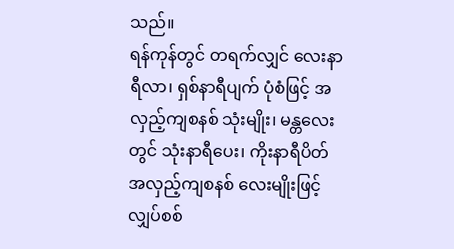သည်။
ရန်ကုန်တွင် တရက်လျှင် လေးနာရီလာ၊ ရှစ်နာရီပျက် ပုံစံဖြင့် အလှည့်ကျစနစ် သုံးမျိုး၊ မန္တလေးတွင် သုံးနာရီပေး၊ ကိုးနာရီပိတ် အလှည့်ကျစနစ် လေးမျိုးဖြင့် လျှပ်စစ်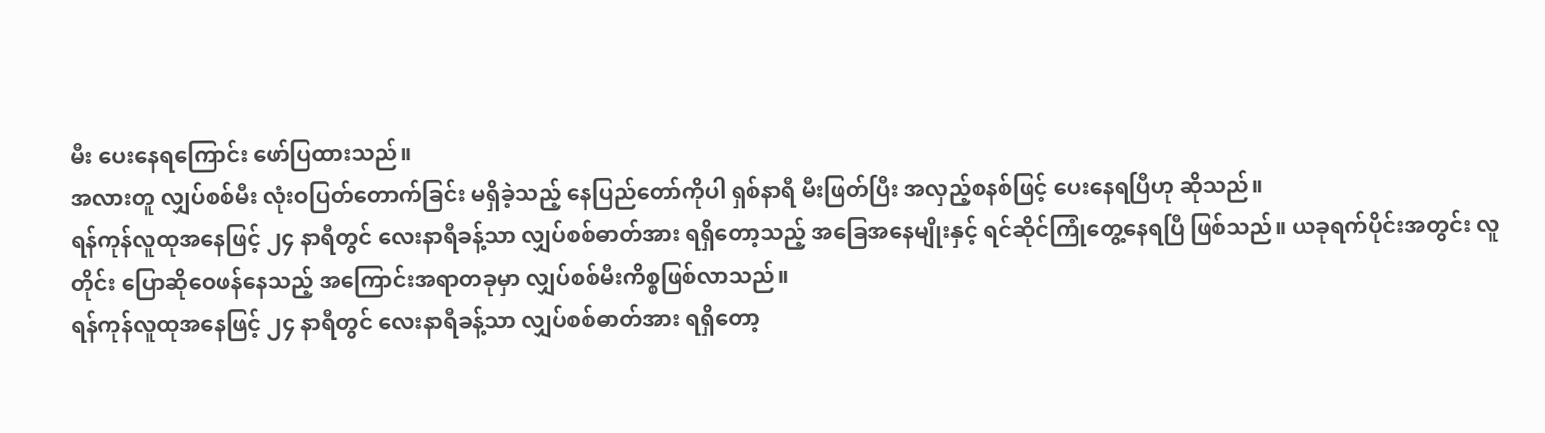မီး ပေးနေရကြောင်း ဖော်ပြထားသည်။
အလားတူ လျှပ်စစ်မီး လုံးဝပြတ်တောက်ခြင်း မရှိခဲ့သည့် နေပြည်တော်ကိုပါ ရှစ်နာရီ မီးဖြတ်ပြီး အလှည့်စနစ်ဖြင့် ပေးနေရပြီဟု ဆိုသည်။
ရန်ကုန်လူထုအနေဖြင့် ၂၄ နာရီတွင် လေးနာရီခန့်သာ လျှပ်စစ်ဓာတ်အား ရရှိတော့သည့် အခြေအနေမျိုးနှင့် ရင်ဆိုင်ကြုံတွေ့နေရပြီ ဖြစ်သည်။ ယခုရက်ပိုင်းအတွင်း လူတိုင်း ပြောဆိုဝေဖန်နေသည့် အကြောင်းအရာတခုမှာ လျှပ်စစ်မီးကိစ္စဖြစ်လာသည်။
ရန်ကုန်လူထုအနေဖြင့် ၂၄ နာရီတွင် လေးနာရီခန့်သာ လျှပ်စစ်ဓာတ်အား ရရှိတော့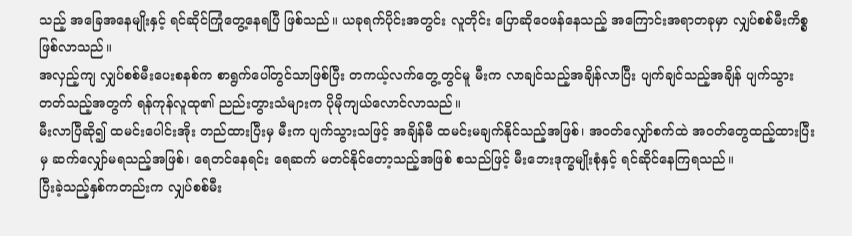သည့် အခြေအနေမျိုးနှင့် ရင်ဆိုင်ကြုံတွေ့နေရပြီ ဖြစ်သည်။ ယခုရက်ပိုင်းအတွင်း လူတိုင်း ပြောဆိုဝေဖန်နေသည့် အကြောင်းအရာတခုမှာ လျှပ်စစ်မီးကိစ္စဖြစ်လာသည်။
အလှည့်ကျ လျှပ်စစ်မီးပေးစနစ်က စာရွက်ပေါ်တွင်သာဖြစ်ပြီး တကယ့်လက်တွေ့တွင်မူ မီးက လာချင်သည့်အချိန်လာပြီး ပျက်ချင်သည့်အချိန် ပျက်သွားတတ်သည့်အတွက် ရန်ကုန်လူထု၏ ညည်းတွားသံများက ပိုမိုကျယ်လောင်လာသည်။
မီးလာပြီဆို၍ ထမင်းပေါင်းအိုး တည်ထားပြီးမှ မီးက ပျက်သွားသဖြင့် အချိန်မီ ထမင်းမချက်နိုင်သည့်အဖြစ်၊ အဝတ်လျှော်စက်ထဲ အဝတ်တွေထည့်ထားပြီးမှ ဆက်လျှော်မရသည့်အဖြစ်၊ ရေတင်နေရင်း ရေဆက် မတင်နိုင်တော့သည့်အဖြစ် စသည်ဖြင့် မီးဘေးဒုက္ခမျိုးစုံနှင့် ရင်ဆိုင်နေကြရသည်။
ပြီးခဲ့သည့်နှစ်ကတည်းက လျှပ်စစ်မီး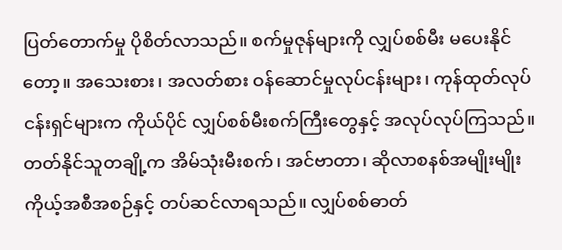ပြတ်တောက်မှု ပိုစိတ်လာသည်။ စက်မှုဇုန်များကို လျှပ်စစ်မီး မပေးနိုင်တော့။ အသေးစား၊ အလတ်စား ဝန်ဆောင်မှုလုပ်ငန်းများ၊ ကုန်ထုတ်လုပ်ငန်းရှင်များက ကိုယ်ပိုင် လျှပ်စစ်မီးစက်ကြီးတွေနှင့် အလုပ်လုပ်ကြသည်။
တတ်နိုင်သူတချို့က အိမ်သုံးမီးစက်၊ အင်ဗာတာ၊ ဆိုလာစနစ်အမျိုးမျိုး ကိုယ့်အစီအစဉ်နှင့် တပ်ဆင်လာရသည်။ လျှပ်စစ်ဓာတ်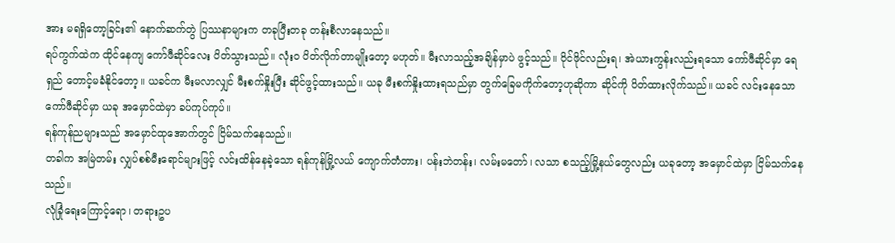အား မရရှိတော့ခြင်း၏ နောက်ဆက်တွဲ ပြဿနာများက တခုပြီးတခု တန်းစီလာနေသည်။
ရပ်ကွက်ထဲက ထိုင်နေကျ ကော်ဖီဆိုင်လေး ပိတ်သွားသည်။ လုံးဝ ပိတ်လိုက်တာမျိုးတော့ မဟုတ်။ မီးလာသည့်အချိန်မှာပဲ ဖွင့်သည်။ ဝိုင်ဖိုင်လည်းရ၊ အဲယားကွန်းလည်းရသော ကော်ဖီဆိုင်မှာ ရေရှည် တောင့်မခံနိုင်တော့။ ယခင်က မီးမလာလျှင် မီးစက်နှိုးပြီး ဆိုင်ဖွင့်ထားသည်။ ယခု မီးစက်နှိုးထားရသည်မှာ တွက်ခြေမကိုက်တော့ဟုဆိုကာ ဆိုင်ကို ပိတ်ထားလိုက်သည်။ ယခင် လင်းနေသော ကော်ဖီဆိုင်မှာ ယခု အမှောင်ထဲမှာ ခပ်ကုပ်ကုပ်။
ရန်ကုန်ညများသည် အမှောင်ထုအောက်တွင် ငြိမ်သက်နေသည်။
တခါက အမြဲတမ်း လျှပ်စစ်မီးရောင်များဖြင့် လင်းထိန်နေခဲ့သော ရန်ကုန်မြို့လယ် ကျောက်တံတား၊ ပန်းဘဲတန်း၊ လမ်းမတော်၊ လသာ စသည့်မြို့နယ်တွေလည်း ယခုတော့ အမှောင်ထဲမှာ ငြိမ်သက်နေသည်။
လုံခြုံရေးကြောင့်ရော၊ တရားဥပ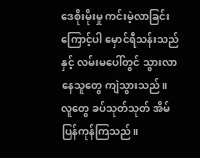ဒေစိုးမိုးမှု ကင်းမဲ့လာခြင်းကြောင့်ပါ မှောင်ရီသန်းသည်နှင့် လမ်းမပေါ်တွင် သွားလာနေသူတွေ ကျဲသွားသည်။ လူတွေ ခပ်သုတ်သုတ် အိမ်ပြန်ကုန်ကြသည်။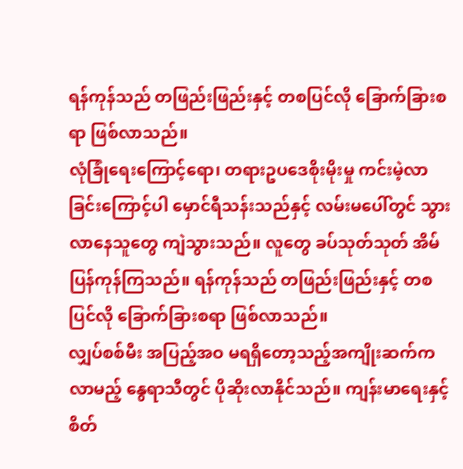ရန်ကုန်သည် တဖြည်းဖြည်းနှင့် တစပြင်လို ခြောက်ခြားစရာ ဖြစ်လာသည်။
လုံခြုံရေးကြောင့်ရော၊ တရားဥပဒေစိုးမိုးမှု ကင်းမဲ့လာခြင်းကြောင့်ပါ မှောင်ရီသန်းသည်နှင့် လမ်းမပေါ်တွင် သွားလာနေသူတွေ ကျဲသွားသည်။ လူတွေ ခပ်သုတ်သုတ် အိမ်ပြန်ကုန်ကြသည်။ ရန်ကုန်သည် တဖြည်းဖြည်းနှင့် တစပြင်လို ခြောက်ခြားစရာ ဖြစ်လာသည်။
လျှပ်စစ်မီး အပြည့်အဝ မရရှိတော့သည့်အကျိုးဆက်က လာမည့် နွေရာသီတွင် ပိုဆိုးလာနိုင်သည်။ ကျန်းမာရေးနှင့် စိတ်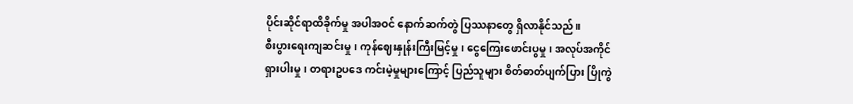ပိုင်းဆိုင်ရာထိခိုက်မှု အပါအဝင် နောက်ဆက်တွဲ ပြဿနာတွေ ရှိလာနိုင်သည်။
စီးပွားရေးကျဆင်းမှု၊ ကုန်ဈေးနှုန်းကြီးမြင့်မှု၊ ငွေကြေးဖောင်းပွမှု၊ အလုပ်အကိုင်ရှားပါးမှု၊ တရားဥပဒေ ကင်းမဲ့မှုများကြောင့် ပြည်သူများ စိတ်ဓာတ်ပျက်ပြား ပြိုကွဲ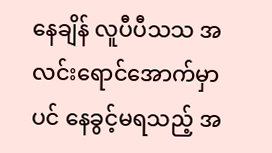နေချိန် လူပီပီသသ အလင်းရောင်အောက်မှာပင် နေခွင့်မရသည့် အ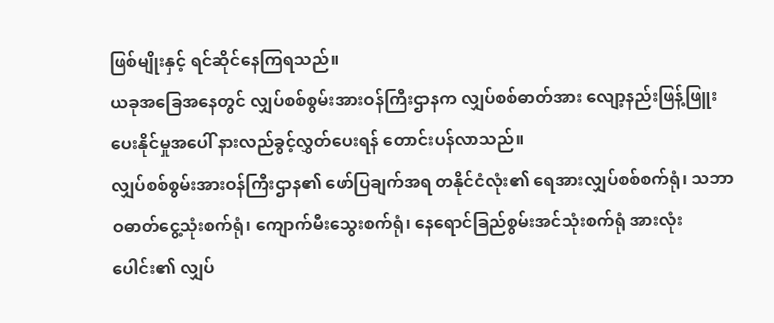ဖြစ်မျိုးနှင့် ရင်ဆိုင်နေကြရသည်။
ယခုအခြေအနေတွင် လျှပ်စစ်စွမ်းအားဝန်ကြီးဌာနက လျှပ်စစ်ဓာတ်အား လျော့နည်းဖြန့်ဖြူးပေးနိုင်မှုအပေါ် နားလည်ခွင့်လွှတ်ပေးရန် တောင်းပန်လာသည်။
လျှပ်စစ်စွမ်းအားဝန်ကြီးဌာန၏ ဖော်ပြချက်အရ တနိုင်ငံလုံး၏ ရေအားလျှပ်စစ်စက်ရုံ၊ သဘာဝဓာတ်ငွေ့သုံးစက်ရုံ၊ ကျောက်မီးသွေးစက်ရုံ၊ နေရောင်ခြည်စွမ်းအင်သုံးစက်ရုံ အားလုံးပေါင်း၏ လျှပ်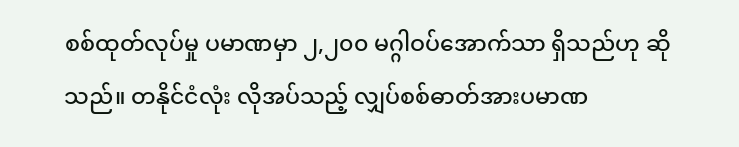စစ်ထုတ်လုပ်မှု ပမာဏမှာ ၂,၂၀၀ မဂ္ဂါဝပ်အောက်သာ ရှိသည်ဟု ဆိုသည်။ တနိုင်ငံလုံး လိုအပ်သည့် လျှပ်စစ်ဓာတ်အားပမာဏ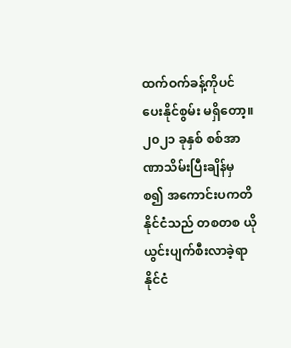ထက်ဝက်ခန့်ကိုပင် ပေးနိုင်စွမ်း မရှိတော့။
၂၀၂၁ ခုနှစ် စစ်အာဏာသိမ်းပြီးချိန်မှ စ၍ အကောင်းပကတိနိုင်ငံသည် တစတစ ယိုယွင်းပျက်စီးလာခဲ့ရာ နိုင်ငံ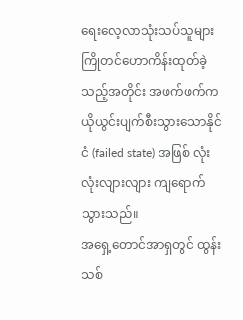ရေးလေ့လာသုံးသပ်သူများ ကြိုတင်ဟောကိန်းထုတ်ခဲ့သည့်အတိုင်း အဖက်ဖက်က ယိုယွင်းပျက်စီးသွားသောနိုင်ငံ (failed state) အဖြစ် လုံးလုံးလျားလျား ကျရောက်သွားသည်။
အရှေ့တောင်အာရှတွင် ထွန်းသစ်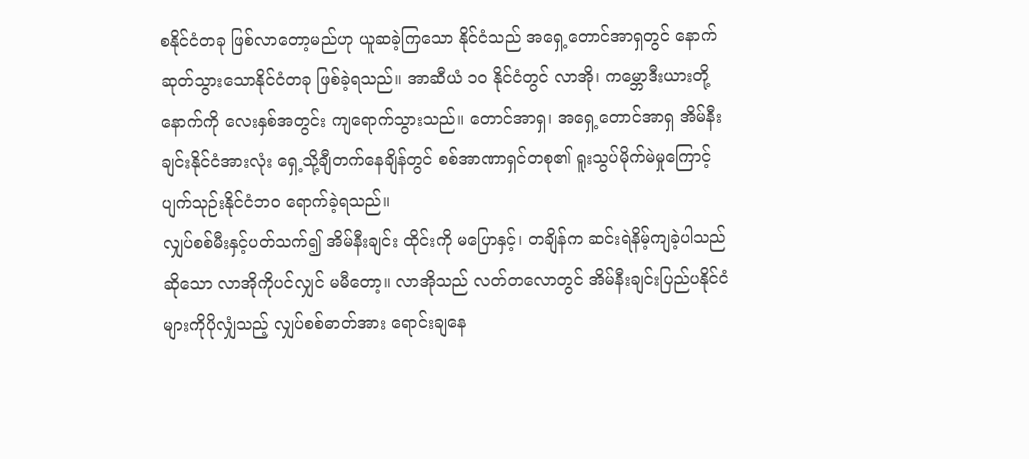စနိုင်ငံတခု ဖြစ်လာတော့မည်ဟု ယူဆခဲ့ကြသော နိုင်ငံသည် အရှေ့တောင်အာရှတွင် နောက်ဆုတ်သွားသောနိုင်ငံတခု ဖြစ်ခဲ့ရသည်။ အာဆီယံ ၁၀ နိုင်ငံတွင် လာအို၊ ကမ္ဘောဒီးယားတို့နောက်ကို လေးနှစ်အတွင်း ကျရောက်သွားသည်။ တောင်အာရှ၊ အရှေ့တောင်အာရှ အိမ်နီးချင်းနိုင်ငံအားလုံး ရှေ့သို့ချီတက်နေချိန်တွင် စစ်အာဏာရှင်တစု၏ ရူးသွပ်မိုက်မဲမှုကြောင့် ပျက်သုဉ်းနိုင်ငံဘဝ ရောက်ခဲ့ရသည်။
လျှပ်စစ်မီးနှင့်ပတ်သက်၍ အိမ်နီးချင်း ထိုင်းကို မပြောနှင့်၊ တချိန်က ဆင်းရဲနိမ့်ကျခဲ့ပါသည်ဆိုသော လာအိုကိုပင်လျှင် မမီတော့။ လာအိုသည် လတ်တလောတွင် အိမ်နီးချင်းပြည်ပနိုင်ငံများကိုပိုလျှံသည့် လျှပ်စစ်ဓာတ်အား ရောင်းချနေ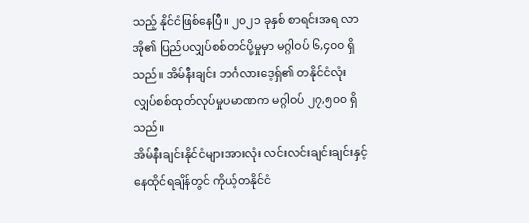သည့် နိုင်ငံဖြစ်နေပြီ။ ၂၀၂၁ ခုနှစ် စာရင်းအရ လာအို၏ ပြည်ပလျှပ်စစ်တင်ပို့မှုမှာ မဂ္ဂါဝပ် ၆,၄၀၀ ရှိသည်။ အိမ်နီးချင်း ဘင်္ဂလားဒေ့ရှ်၏ တနိုင်ငံလုံး လျှပ်စစ်ထုတ်လုပ်မှုပမာဏက မဂ္ဂါဝပ် ၂၇,၅၀၀ ရှိသည်။
အိမ်နီးချင်းနိုင်ငံများအားလုံး လင်းလင်းချင်းချင်းနှင့် နေထိုင်ရချိန်တွင် ကိုယ့်တနိုင်ငံ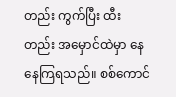တည်း ကွက်ပြီး ထီးတည်း အမှောင်ထဲမှာ နေနေကြရသည်။ စစ်ကောင်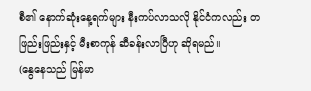စီ၏ နောက်ဆုံးနေ့ရက်များ နီးကပ်လာသလို နိုင်ငံကလည်း တဖြည်းဖြည်းနှင့် မီးစာကုန် ဆီခန်းလာပြီဟု ဆိုရမည်။
(နွေနေသည် မြန်မာ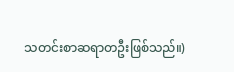သတင်းစာဆရာတဦးဖြစ်သည်။)